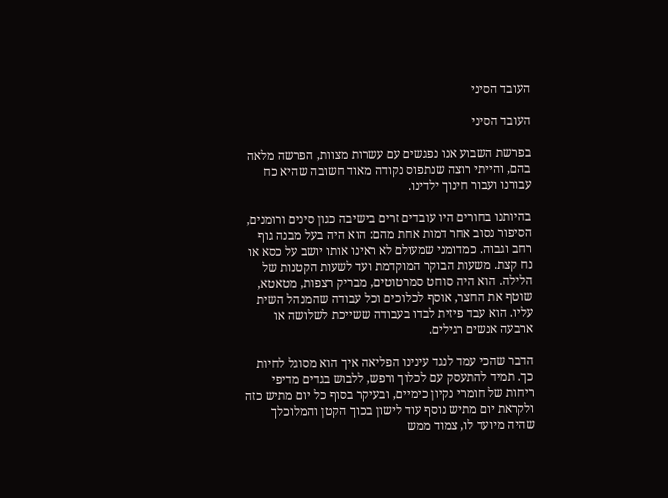העובד הסיני

העובד הסיני

בפרשת השבוע אנו נפגשים עם עשרות מצוות, הפרשה מלאה בהם, והייתי רוצה שנתפוס נקודה מאוד חשובה שהיא כח עבורנו ועבור חינוך ילדינו.

בהיותנו בחורים היו עובדים זרים בישיבה כגון סינים ורומנים, הסיפור נסוב אחר דמות אחת מהם: הוא היה בעל מבנה גוף רחב וגבוה. כמדומני שמעולם לא ראינו אותו יושב על כסא או נח קצת. משעות הבוקר המוקדמת ועד לשעות הקטנות של הלילה. הוא היה סוחט סמרטוטים, מבריק רצפות, מטאטא, שוטף את החצר, אוסף לכלוכים וכל עבודה שהמנהל השית עליו. הוא עבד פיזית לבדו בעבודה ששייכת לשלושה או ארבעה אנשים רגילים.

הדבר שהכי עמד לנגד עינינו הפליאה איך הוא מסוגל לחיות כך. תמיד להתעסק עם לכלוך ורפש, ללבוש בגדים מדיפי ריחות של חומרי נקיון כימיים, ובעיקר בסוף כל יום מתיש כזה ולקראת יום מתיש נוסף עוד לישון בכוך הקטן והמלוכלך שהיה מיועד לו, צמוד ממש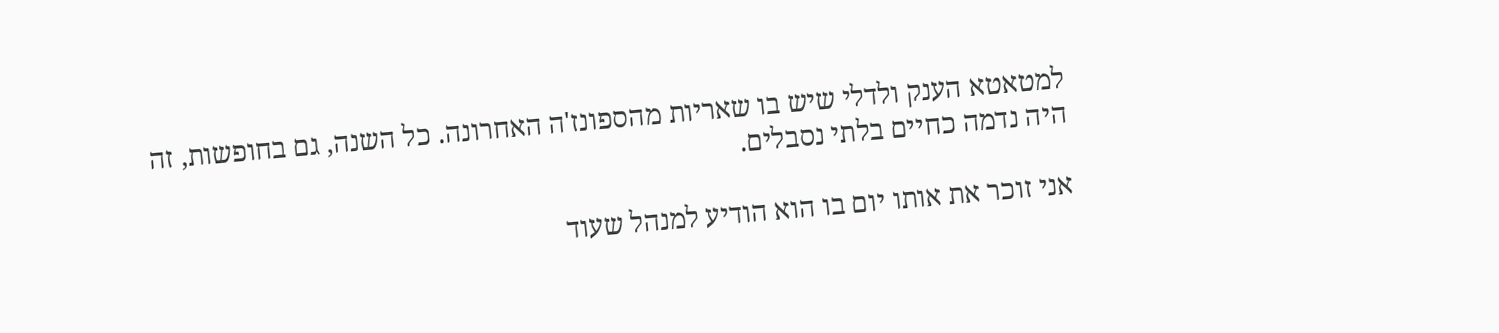למטאטא הענק ולדלי שיש בו שאריות מהספונז'ה האחרונה. כל השנה, גם בחופשות, זה היה נדמה כחיים בלתי נסבלים.

אני זוכר את אותו יום בו הוא הודיע למנהל שעוד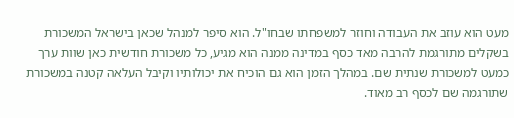מעט הוא עוזב את העבודה וחוזר למשפחתו שבחו"ל. הוא סיפר למנהל שכאן בישראל המשכורת בשקלים מתורגמת להרבה מאד כסף במדינה ממנה הוא מגיע, כל משכורת חודשית כאן שוות ערך כמעט למשכורת שנתית שם. במהלך הזמן הוא גם הוכיח את יכולותיו וקיבל העלאה קטנה במשכורת שתורגמה שם לכסף רב מאוד.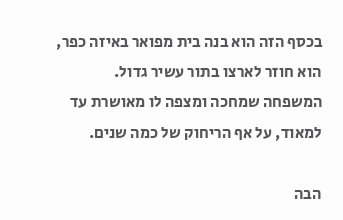בכסף הזה הוא בנה בית מפואר באיזה כפר, הוא חוזר לארצו בתור עשיר גדול. המשפחה שמחכה ומצפה לו מאושרת עד למאוד, על אף הריחוק של כמה שנים.

הבה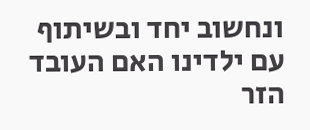ונחשוב יחד ובשיתוף עם ילדינו האם העובד הזר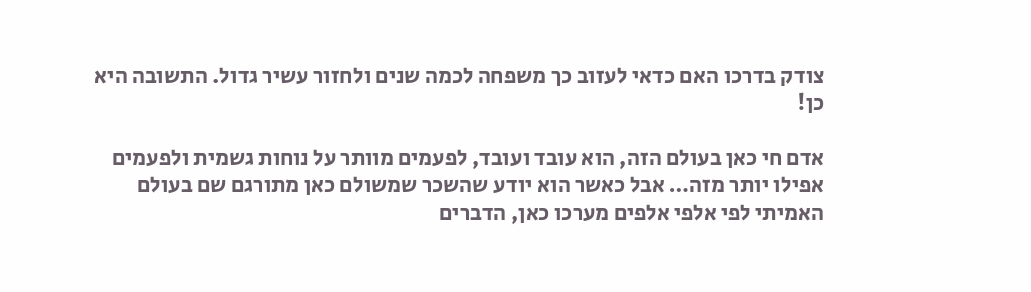צודק בדרכו האם כדאי לעזוב כך משפחה לכמה שנים ולחזור עשיר גדול. התשובה היא כן!

אדם חי כאן בעולם הזה, הוא עובד ועובד, לפעמים מוותר על נוחות גשמית ולפעמים אפילו יותר מזה… אבל כאשר הוא יודע שהשכר שמשולם כאן מתורגם שם בעולם האמיתי לפי אלפי אלפים מערכו כאן, הדברים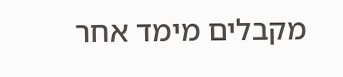מקבלים מימד אחר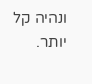ונהיה קל יותר.